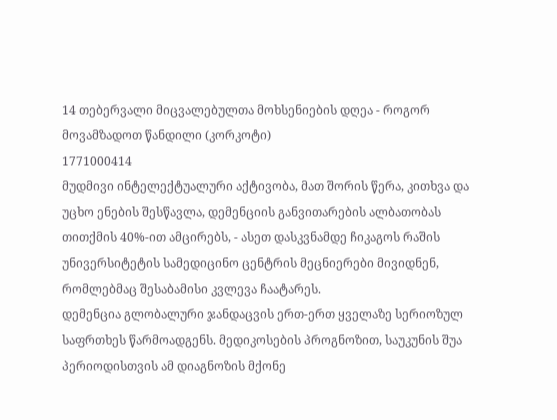14 თებერვალი მიცვალებულთა მოხსენიების დღეა - როგორ მოვამზადოთ წანდილი (კორკოტი)
1771000414
მუდმივი ინტელექტუალური აქტივობა, მათ შორის წერა, კითხვა და უცხო ენების შესწავლა, დემენციის განვითარების ალბათობას თითქმის 40%-ით ამცირებს, - ასეთ დასკვნამდე ჩიკაგოს რაშის უნივერსიტეტის სამედიცინო ცენტრის მეცნიერები მივიდნენ, რომლებმაც შესაბამისი კვლევა ჩაატარეს.
დემენცია გლობალური ჯანდაცვის ერთ-ერთ ყველაზე სერიოზულ საფრთხეს წარმოადგენს. მედიკოსების პროგნოზით, საუკუნის შუა პერიოდისთვის ამ დიაგნოზის მქონე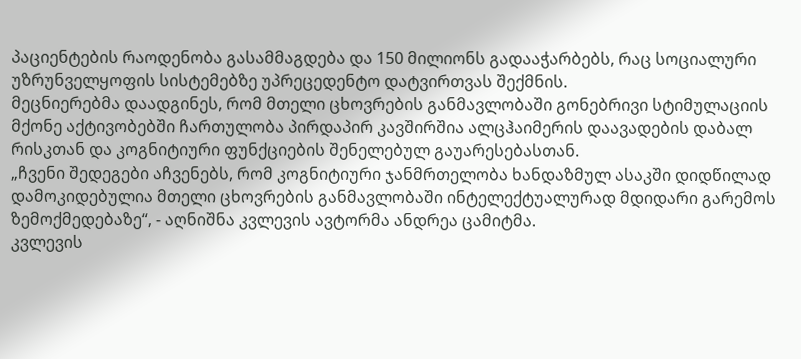პაციენტების რაოდენობა გასამმაგდება და 150 მილიონს გადააჭარბებს, რაც სოციალური უზრუნველყოფის სისტემებზე უპრეცედენტო დატვირთვას შექმნის.
მეცნიერებმა დაადგინეს, რომ მთელი ცხოვრების განმავლობაში გონებრივი სტიმულაციის მქონე აქტივობებში ჩართულობა პირდაპირ კავშირშია ალცჰაიმერის დაავადების დაბალ რისკთან და კოგნიტიური ფუნქციების შენელებულ გაუარესებასთან.
„ჩვენი შედეგები აჩვენებს, რომ კოგნიტიური ჯანმრთელობა ხანდაზმულ ასაკში დიდწილად დამოკიდებულია მთელი ცხოვრების განმავლობაში ინტელექტუალურად მდიდარი გარემოს ზემოქმედებაზე“, - აღნიშნა კვლევის ავტორმა ანდრეა ცამიტმა.
კვლევის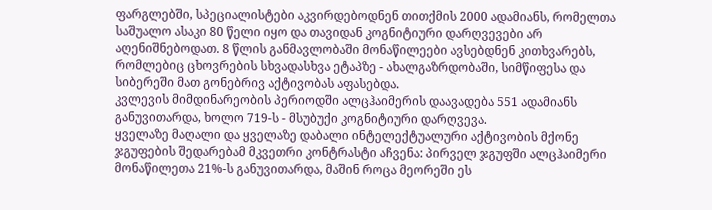ფარგლებში, სპეციალისტები აკვირდებოდნენ თითქმის 2000 ადამიანს, რომელთა საშუალო ასაკი 80 წელი იყო და თავიდან კოგნიტიური დარღვევები არ აღენიშნებოდათ. 8 წლის განმავლობაში მონაწილეები ავსებდნენ კითხვარებს, რომლებიც ცხოვრების სხვადასხვა ეტაპზე - ახალგაზრდობაში, სიმწიფესა და სიბერეში მათ გონებრივ აქტივობას აფასებდა.
კვლევის მიმდინარეობის პერიოდში ალცჰაიმერის დაავადება 551 ადამიანს განუვითარდა, ხოლო 719-ს - მსუბუქი კოგნიტიური დარღვევა.
ყველაზე მაღალი და ყველაზე დაბალი ინტელექტუალური აქტივობის მქონე ჯგუფების შედარებამ მკვეთრი კონტრასტი აჩვენა: პირველ ჯგუფში ალცჰაიმერი მონაწილეთა 21%-ს განუვითარდა, მაშინ როცა მეორეში ეს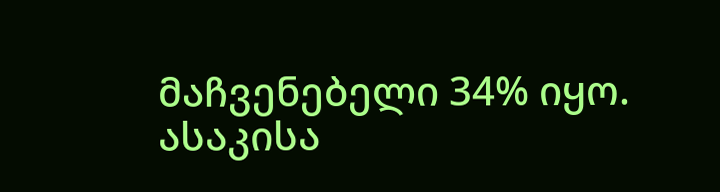მაჩვენებელი 34% იყო.
ასაკისა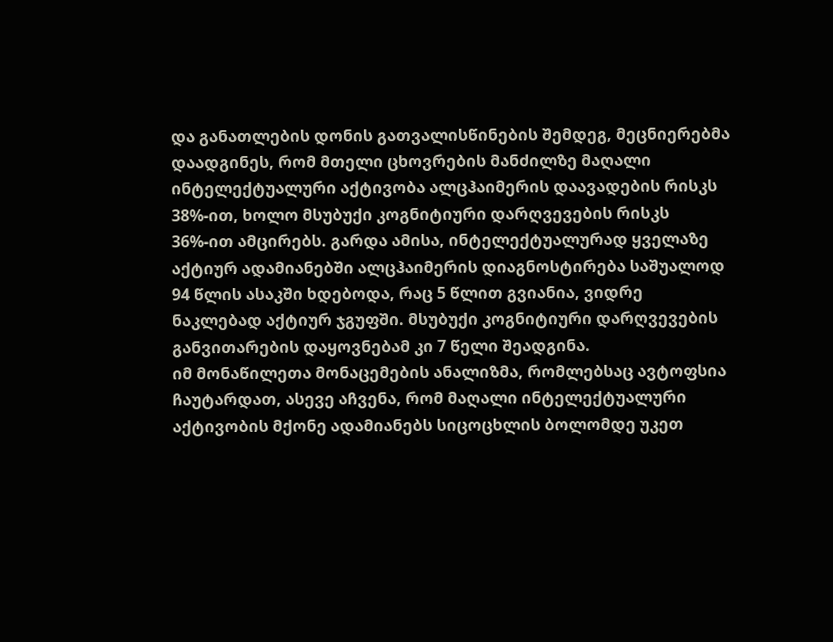და განათლების დონის გათვალისწინების შემდეგ, მეცნიერებმა დაადგინეს, რომ მთელი ცხოვრების მანძილზე მაღალი ინტელექტუალური აქტივობა ალცჰაიმერის დაავადების რისკს 38%-ით, ხოლო მსუბუქი კოგნიტიური დარღვევების რისკს 36%-ით ამცირებს. გარდა ამისა, ინტელექტუალურად ყველაზე აქტიურ ადამიანებში ალცჰაიმერის დიაგნოსტირება საშუალოდ 94 წლის ასაკში ხდებოდა, რაც 5 წლით გვიანია, ვიდრე ნაკლებად აქტიურ ჯგუფში. მსუბუქი კოგნიტიური დარღვევების განვითარების დაყოვნებამ კი 7 წელი შეადგინა.
იმ მონაწილეთა მონაცემების ანალიზმა, რომლებსაც ავტოფსია ჩაუტარდათ, ასევე აჩვენა, რომ მაღალი ინტელექტუალური აქტივობის მქონე ადამიანებს სიცოცხლის ბოლომდე უკეთ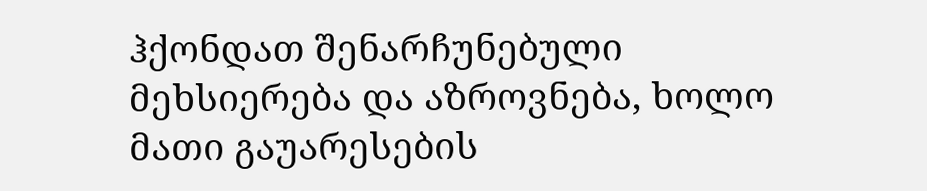ჰქონდათ შენარჩუნებული მეხსიერება და აზროვნება, ხოლო მათი გაუარესების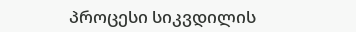პროცესი სიკვდილის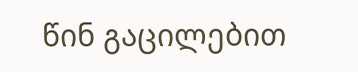წინ გაცილებით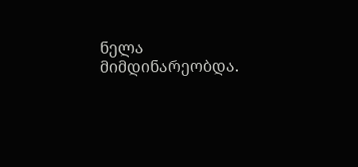ნელა მიმდინარეობდა.